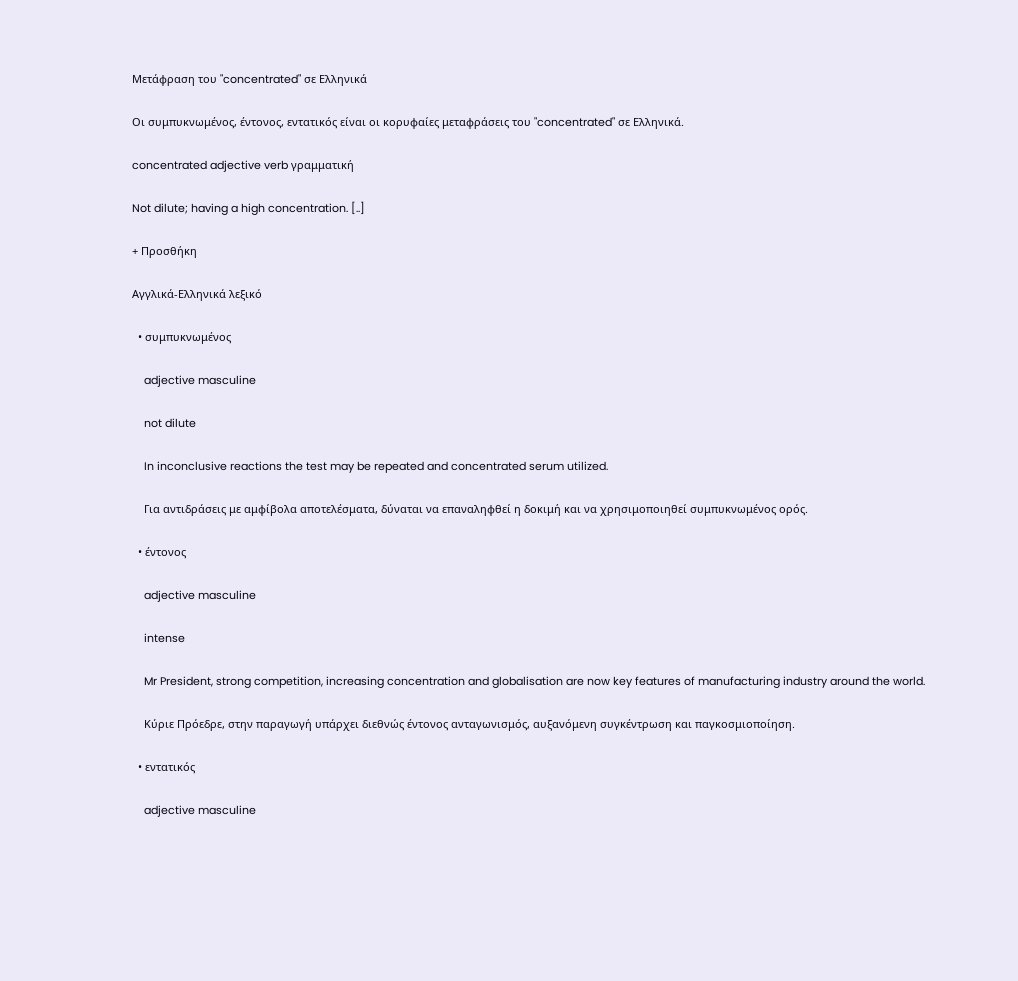Μετάφραση του "concentrated" σε Ελληνικά

Οι συμπυκνωμένος, έντονος, εντατικός είναι οι κορυφαίες μεταφράσεις του "concentrated" σε Ελληνικά.

concentrated adjective verb γραμματική

Not dilute; having a high concentration. [..]

+ Προσθήκη

Αγγλικά-Ελληνικά λεξικό

  • συμπυκνωμένος

    adjective masculine

    not dilute

    In inconclusive reactions the test may be repeated and concentrated serum utilized.

    Για αντιδράσεις με αμφίβολα αποτελέσματα, δύναται να επαναληφθεί η δοκιμή και να χρησιμοποιηθεί συμπυκνωμένος ορός.

  • έντονος

    adjective masculine

    intense

    Mr President, strong competition, increasing concentration and globalisation are now key features of manufacturing industry around the world.

    Κύριε Πρόεδρε, στην παραγωγή υπάρχει διεθνώς έντονος ανταγωνισμός, αυξανόμενη συγκέντρωση και παγκοσμιοποίηση.

  • εντατικός

    adjective masculine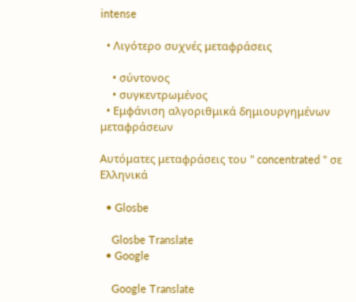intense

  • Λιγότερο συχνές μεταφράσεις

    • σύντονος
    • συγκεντρωμένος
  • Εμφάνιση αλγοριθμικά δημιουργημένων μεταφράσεων

Αυτόματες μεταφράσεις του " concentrated " σε Ελληνικά

  • Glosbe

    Glosbe Translate
  • Google

    Google Translate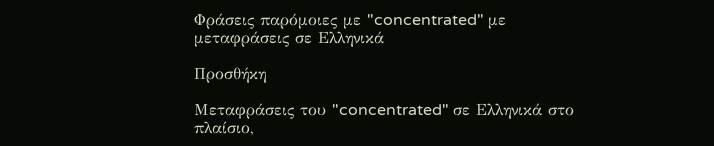Φράσεις παρόμοιες με "concentrated" με μεταφράσεις σε Ελληνικά

Προσθήκη

Μεταφράσεις του "concentrated" σε Ελληνικά στο πλαίσιο,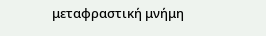μεταφραστική μνήμη